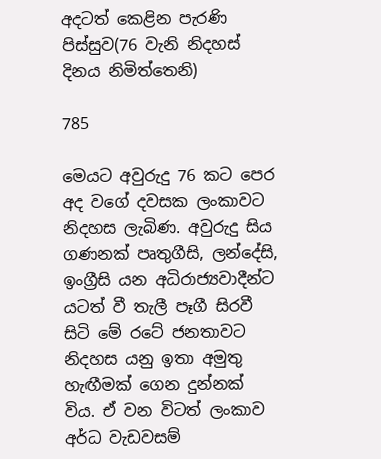අදටත් කෙළින පැරණි පිස්සුව(76 වැනි නිදහස් දිනය නිමිත්තෙනි)

785

මෙයට අවුරුදු 76 කට පෙර අද වගේ දවසක ලංකාවට නිදහස ලැබිණ. අවුරුදු සිය ගණනක් පෘතුගීසි, ලන්දේසි, ඉංග්‍රීසි යන අධිරාජ්‍යවාදීන්ට යටත් වී තැලී පෑගී සිරවී සිටි මේ රටේ ජනතාවට නිදහස යනු ඉතා අමුතු හැඟීමක් ගෙන දුන්නක් විය. ඒ වන විටත් ලංකාව අර්ධ වැඩවසම්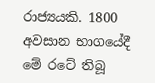රාජ්‍යයකි. 1800 අවසාන භාගයේදී මේ රටේ තිබූ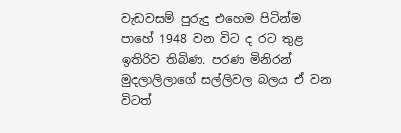වැඩවසම් පුරුදු එහෙම පිටින්ම පාහේ 1948 වන විට ද රට තුළ ඉතිරිව තිබිණ. පරණ මිනිරන් මුදලාලිලාගේ සල්ලිවල බලය ඒ වන විටත්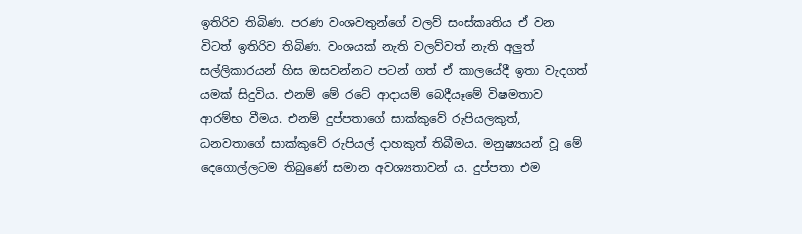ඉතිරිව තිබිණ. පරණ වංශවතුන්ගේ වලව් සංස්කෘතිය ඒ වන විටත් ඉතිරිව තිබිණ. වංශයක් නැති වලව්වත් නැති අලුත් සල්ලිකාරයන් හිස ඔසවන්නට පටන් ගත් ඒ කාලයේදී ඉතා වැදගත් යමක් සිදුවිය. එනම් මේ රටේ ආදායම් බෙදීයෑමේ විෂමතාව ආරම්භ වීමය. එනම් දුප්පතාගේ සාක්කුවේ රුපියලකුත්, ධනවතාගේ සාක්කුවේ රුපියල් දාහකුත් තිබීමය. මනුෂ්‍යයන් වූ මේ දෙගොල්ලටම තිබුණේ සමාන අවශ්‍යතාවන් ය. දුප්පතා එම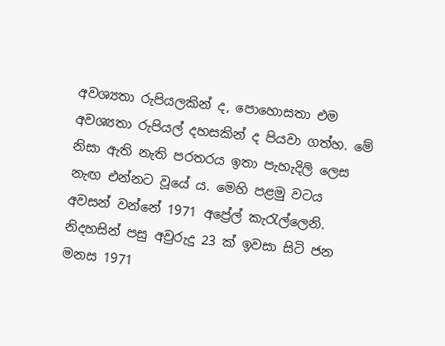අවශ්‍යතා රුපියලකින් ද, පොහොසතා එම අවශ්‍යතා රුපියල් දහසකින් ද පියවා ගත්හ. මේ නිසා ඇති නැති පරතරය ඉතා පැහැදිලි ලෙස නැඟ එන්නට වූයේ ය. මෙහි පළමු වටය අවසන් වන්නේ 1971 අප්‍රේල් කැරැල්ලෙනි. නිදහසින් පසු අවුරුදු 23 ක් ඉවසා සිටි ජන මනස 1971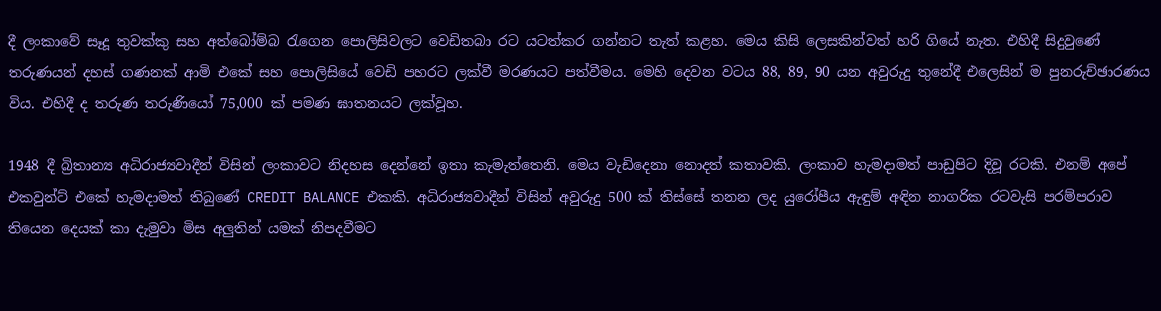දී ලංකාවේ සෑදූ තුවක්කු සහ අත්බෝම්බ රැගෙන පොලිසිවලට වෙඩිතබා රට යටත්කර ගන්නට තැත් කළහ. මෙය කිසි ලෙසකින්වත් හරි ගියේ නැත. එහිදී සිදුවුණේ තරුණයන් දහස් ගණනක් ආමි එකේ සහ පොලිසියේ වෙඩි පහරට ලක්වී මරණයට පත්වීමය. මෙහි දෙවන වටය 88, 89, 90 යන අවුරුදු තුනේදී එලෙසින් ම පුනරුච්ඡාරණය විය. එහිදී ද තරුණ තරුණියෝ 75,000 ක් පමණ ඝාතනයට ලක්වූහ.

1948 දී බ්‍රිතාන්‍ය අධිරාජ්‍යවාදීන් විසින් ලංකාවට නිදහස දෙන්නේ ඉතා කැමැත්තෙනි. මෙය වැඩිදෙනා නොදත් කතාවකි. ලංකාව හැමදාමත් පාඩුපිට දිවූ රටකි. එනම් අපේ එකවුන්ට් එකේ හැමදාමත් තිබුණේ CREDIT BALANCE එකකි. අධිරාජ්‍යවාදීන් විසින් අවුරුදු 500 ක් තිස්සේ තනන ලද යුරෝපීය ඇඳුම් අඳින නාගරික රටවැසි පරම්පරාව තියෙන දෙයක් කා දැමුවා මිස අලුතින් යමක් නිපදවීමට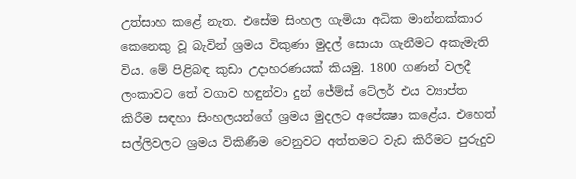උත්සාහ කළේ නැත. එසේම සිංහල ගැමියා අධික මාන්නක්කාර කෙනෙකු වූ බැවින් ශ්‍රමය විකුණා මුදල් සොයා ගැනීමට අකැමැති විය. මේ පිළිබඳ කුඩා උදාහරණයක් කියමු. 1800 ගණන් වලදී ලංකාවට තේ වගාව හඳුන්වා දුන් ජේම්ස් ටේලර් එය ව්‍යාප්ත කිරීම සඳහා සිංහලයන්ගේ ශ්‍රමය මුදලට අපේක්‍ෂා කළේය. එහෙත් සල්ලිවලට ශ්‍රමය විකිණීම වෙනුවට අත්තමට වැඩ කිරීමට පුරුදුව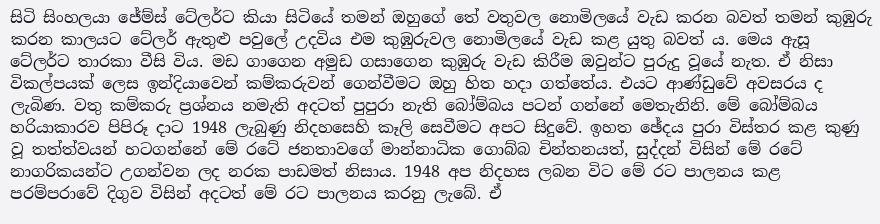සිටි සිංහලයා ජේම්ස් ටේලර්ට කියා සිටියේ තමන් ඔහුගේ තේ වතුවල නොමිලයේ වැඩ කරන බවත් තමන් කුඹුරු කරන කාලයට ටේලර් ඇතුළු පවුලේ උදවිය එම කුඹුරුවල නොමිලයේ වැඩ කළ යුතු බවත් ය. මෙය ඇසූ ටේලර්ට තාරකා වීසි විය. මඩ ගාගෙන අමුඩ ගසාගෙන කුඹුරු වැඩ කිරීම ඔවුන්ට පුරුදු වූයේ නැත. ඒ නිසා විකල්පයක් ලෙස ඉන්දියාවෙන් කම්කරුවන් ගෙන්වීමට ඔහු හිත හදා ගත්තේය. එයට ආණ්ඩුවේ අවසරය ද ලැබිණ. වතු කම්කරු ප්‍රශ්නය නමැති අදටත් පුපුරා නැති බෝම්බය පටන් ගන්නේ මෙතැනිනි. මේ බෝම්බය හරියාකාරව පිපිරූ දාට 1948 ලැබුණු නිදහසෙහි කෑලි සෙවීමට අපට සිදුවේ. ඉහත ඡේදය පුරා විස්තර කළ කුණු වූ තත්ත්වයන් හටගන්නේ මේ රටේ ජනතාවගේ මාන්නාධික ගොබ්බ චින්තනයත්, සුද්දන් විසින් මේ රටේ නාගරිකයන්ට උගන්වන ලද නරක පාඩමත් නිසාය. 1948 අප නිදහස ලබන විට මේ රට පාලනය කළ පරම්පරාවේ දිගුව විසින් අදටත් මේ රට පාලනය කරනු ලැබේ. ඒ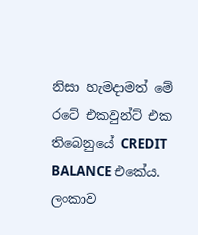නිසා හැමදාමත් මේ රටේ එකවුන්ට් එක තිබෙනුයේ CREDIT BALANCE එකේය. ලංකාව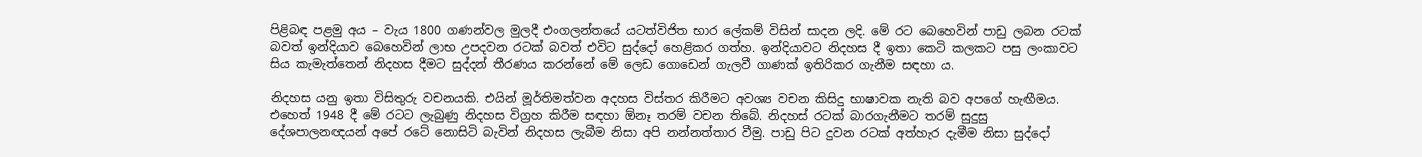පිළිබඳ පළමු අය – වැය 1800 ගණන්වල මුලදී එංගලන්තයේ යටත්විජිත භාර ලේකම් විසින් සාදන ලදි. මේ රට බෙහෙවින් පාඩු ලබන රටක් බවත් ඉන්දියාව බෙහෙවින් ලාභ උපදවන රටක් බවත් එවිට සුද්දෝ හෙළිකර ගත්හ. ඉන්දියාවට නිදහස දී ඉතා කෙටි කලකට පසු ලංකාවට සිය කැමැත්තෙන් නිදහස දීමට සුද්දන් තීරණය කරන්නේ මේ ලෙඩ ගොඩෙන් ගැලවී ගාණක් ඉතිරිකර ගැනීම සඳහා ය.

නිදහස යනු ඉතා විසිතුරු වචනයකි. එයින් මූර්තිමත්වන අදහස විස්තර කිරීමට අවශ්‍ය වචන කිසිදු භාෂාවක නැති බව අපගේ හැඟීමය. එහෙත් 1948 දී මේ රටට ලැබුණු නිදහස විග්‍රහ කිරීම සඳහා ඕනෑ තරම් වචන තිබේ. නිදහස් රටක් බාරගැනීමට තරම් සුදුසු දේශපාලනඥයන් අපේ රටේ නොසිටි බැවින් නිදහස ලැබීම නිසා අපි නන්නත්තාර වීමු. පාඩු පිට දුවන රටක් අත්හැර දැමීම නිසා සුද්දෝ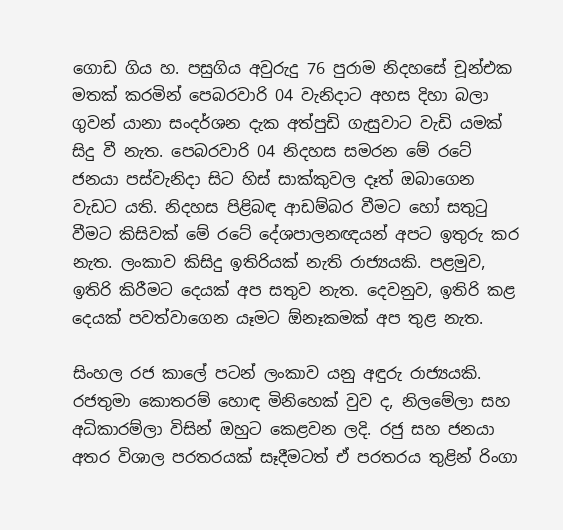ගොඩ ගිය හ. පසුගිය අවුරුදු 76 පුරාම නිදහසේ චූන්එක මතක් කරමින් පෙබරවාරි 04 වැනිදාට අහස දිහා බලා ගුවන් යානා සංදර්ශන දැක අත්පුඩි ගැසුවාට වැඩි යමක් සිදු වී නැත. පෙබරවාරි 04 නිදහස සමරන මේ රටේ ජනයා පස්වැනිදා සිට හිස් සාක්කුවල දෑත් ඔබාගෙන වැඩට යති. නිදහස පිළිබඳ ආඩම්බර වීමට හෝ සතුටු වීමට කිසිවක් මේ රටේ දේශපාලනඥයන් අපට ඉතුරු කර නැත. ලංකාව කිසිදු ඉතිරියක් නැති රාජ්‍යයකි. පළමුව, ඉතිරි කිරීමට දෙයක් අප සතුව නැත. දෙවනුව, ඉතිරි කළ දෙයක් පවත්වාගෙන යෑමට ඕනෑකමක් අප තුළ නැත.

සිංහල රජ කාලේ පටන් ලංකාව යනු අඳුරු රාජ්‍යයකි. රජතුමා කොතරම් හොඳ මිනිහෙක් වුව ද, නිලමේලා සහ අධිකාරම්ලා විසින් ඔහුට කෙළවන ලදි. රජු සහ ජනයා අතර විශාල පරතරයක් සෑදීමටත් ඒ පරතරය තුළින් රිංගා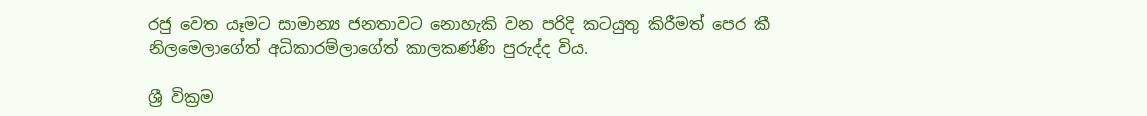රජු වෙත යෑමට සාමාන්‍ය ජනතාවට නොහැකි වන පරිදි කටයුතු කිරීමත් පෙර කී නිලමෙලාගේත් අධිකාරම්ලාගේත් කාලකණ්ණි පුරුද්ද විය.

ශ්‍රී වික්‍රම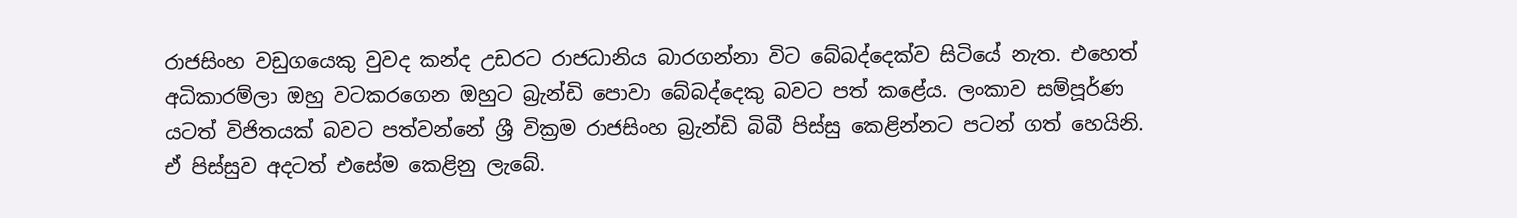රාජසිංහ වඩුගයෙකු වුවද කන්ද උඩරට රාජධානිය බාරගන්නා විට බේබද්දෙක්ව සිටියේ නැත. එහෙත් අධිකාරම්ලා ඔහු වටකරගෙන ඔහුට බ්‍රැන්ඩි පොවා බේබද්දෙකු බවට පත් කළේය. ලංකාව සම්පූර්ණ යටත් විජිතයක් බවට පත්වන්නේ ශ්‍රී වික්‍රම රාජසිංහ බ්‍රැන්ඩි බිබී පිස්සු කෙළින්නට පටන් ගත් හෙයිනි. ඒ පිස්සුව අදටත් එසේම කෙළිනු ලැබේ.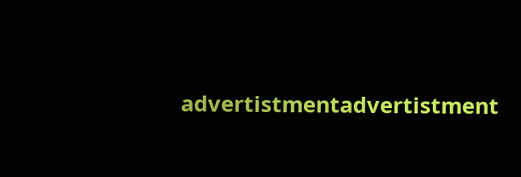advertistmentadvertistment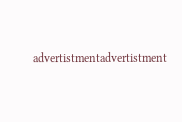advertistmentadvertistment